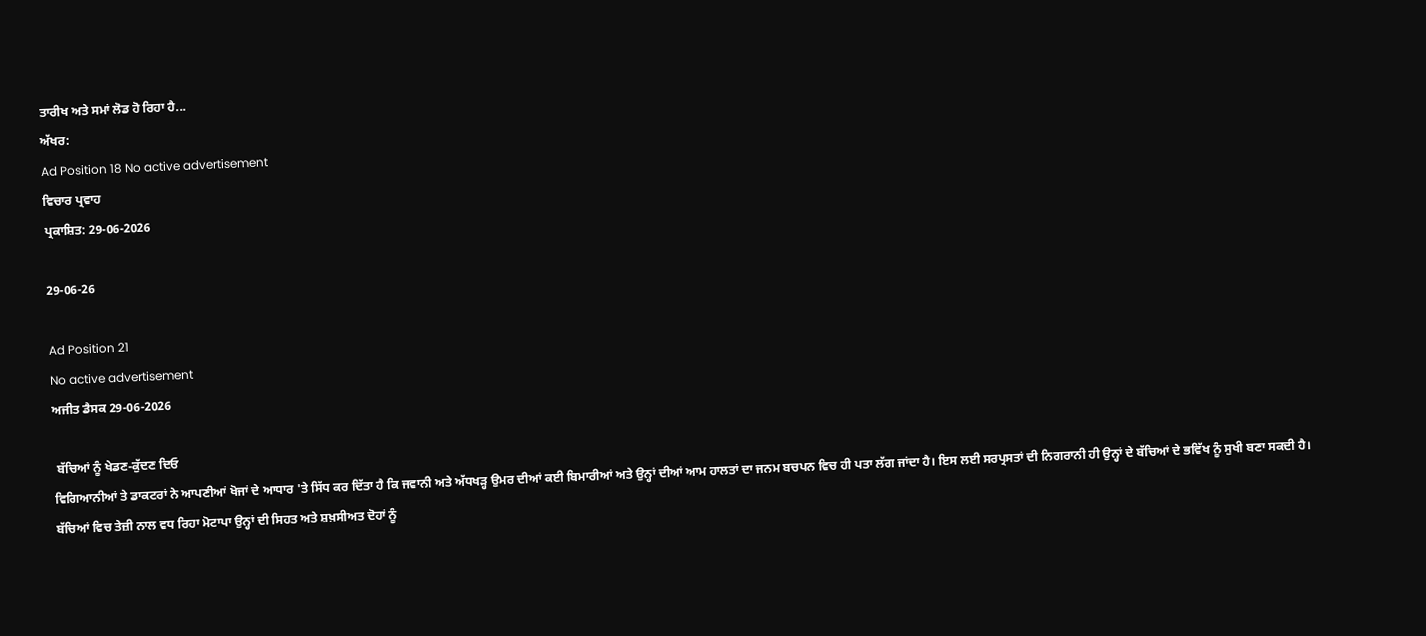ਤਾਰੀਖ ਅਤੇ ਸਮਾਂ ਲੋਡ ਹੋ ਰਿਹਾ ਹੈ...
ਅੱਖਰ:
Ad Position 18 No active advertisement
ਵਿਚਾਰ ਪ੍ਰਵਾਹ
ਪ੍ਰਕਾਸ਼ਿਤ: 29-06-2026

29-06-26

Ad Position 21
No active advertisement
ਅਜੀਤ ਡੈਸਕ 29-06-2026

 ਬੱਚਿਆਂ ਨੂੰ ਖੇਡਣ-ਕੁੱਦਣ ਦਿਓ
ਵਿਗਿਆਨੀਆਂ ਤੇ ਡਾਕਟਰਾਂ ਨੇ ਆਪਣੀਆਂ ਖੋਜਾਂ ਦੇ ਆਧਾਰ 'ਤੇ ਸਿੱਧ ਕਰ ਦਿੱਤਾ ਹੈ ਕਿ ਜਵਾਨੀ ਅਤੇ ਅੱਧਖੜ੍ਹ ਉਮਰ ਦੀਆਂ ਕਈ ਬਿਮਾਰੀਆਂ ਅਤੇ ਉਨ੍ਹਾਂ ਦੀਆਂ ਆਮ ਹਾਲਤਾਂ ਦਾ ਜਨਮ ਬਚਪਨ ਵਿਚ ਹੀ ਪਤਾ ਲੱਗ ਜਾਂਦਾ ਹੈ। ਇਸ ਲਈ ਸਰਪ੍ਰਸਤਾਂ ਦੀ ਨਿਗਰਾਨੀ ਹੀ ਉਨ੍ਹਾਂ ਦੇ ਬੱਚਿਆਂ ਦੇ ਭਵਿੱਖ ਨੂੰ ਸੁਖੀ ਬਣਾ ਸਕਦੀ ਹੈ। ਬੱਚਿਆਂ ਵਿਚ ਤੇਜ਼ੀ ਨਾਲ ਵਧ ਰਿਹਾ ਮੋਟਾਪਾ ਉਨ੍ਹਾਂ ਦੀ ਸਿਹਤ ਅਤੇ ਸ਼ਖ਼ਸੀਅਤ ਦੋਹਾਂ ਨੂੰ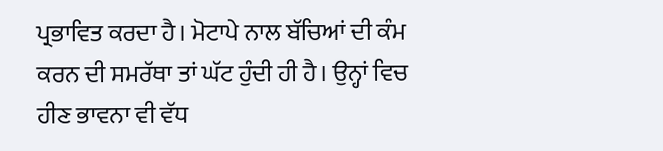ਪ੍ਰਭਾਵਿਤ ਕਰਦਾ ਹੈ। ਮੋਟਾਪੇ ਨਾਲ ਬੱਚਿਆਂ ਦੀ ਕੰਮ ਕਰਨ ਦੀ ਸਮਰੱਥਾ ਤਾਂ ਘੱਟ ਹੁੰਦੀ ਹੀ ਹੈ। ਉਨ੍ਹਾਂ ਵਿਚ ਹੀਣ ਭਾਵਨਾ ਵੀ ਵੱਧ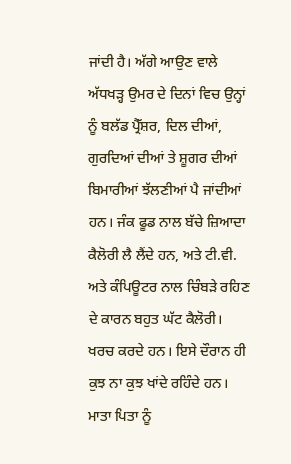ਜਾਂਦੀ ਹੈ। ਅੱਗੇ ਆਉਣ ਵਾਲੇ ਅੱਧਖੜ੍ਹ ਉਮਰ ਦੇ ਦਿਨਾਂ ਵਿਚ ਉਨ੍ਹਾਂ ਨੂੰ ਬਲੱਡ ਪ੍ਰੈੱਸ਼ਰ, ਦਿਲ ਦੀਆਂ, ਗੁਰਦਿਆਂ ਦੀਆਂ ਤੇ ਸ਼ੂਗਰ ਦੀਆਂ ਬਿਮਾਰੀਆਂ ਝੱਲਣੀਆਂ ਪੈ ਜਾਂਦੀਆਂ ਹਨ। ਜੰਕ ਫੂਡ ਨਾਲ ਬੱਚੇ ਜ਼ਿਆਦਾ ਕੈਲੋਰੀ ਲੈ ਲੈਂਦੇ ਹਨ, ਅਤੇ ਟੀ.ਵੀ. ਅਤੇ ਕੰਪਿਊਟਰ ਨਾਲ ਚਿੰਬੜੇ ਰਹਿਣ ਦੇ ਕਾਰਨ ਬਹੁਤ ਘੱਟ ਕੈਲੋਰੀ। ਖਰਚ ਕਰਦੇ ਹਨ। ਇਸੇ ਦੌਰਾਨ ਹੀ ਕੁਝ ਨਾ ਕੁਝ ਖਾਂਦੇ ਰਹਿੰਦੇ ਹਨ। ਮਾਤਾ ਪਿਤਾ ਨੂੰ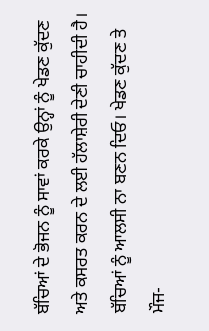ਬੱਚਿਆਂ ਦੇ ਭੋਜਨ ਨੂੰ ਸਾਵਾਂ ਕਰਕੇ ਉਨ੍ਹਾਂ ਨੂੰ ਖੇਡਣ ਕੁੱਦਣ ਅਤੇ ਕਸਰਤ ਕਰਨ ਦੇ ਲਈ ਹੱਲਾਸ਼ੇਰੀ ਦੇਣੀ ਚਾਹੀਦੀ ਹੈ। ਬੱਚਿਆਂ ਨੂੰ ਆਲਸੀ ਨਾ ਬਣਨ ਦਿਓ। ਖੇਡਣ ਕੁੱਦਣ ਤੇ ਮੌਜ-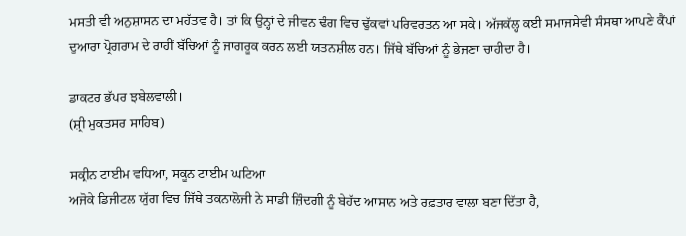ਮਸਤੀ ਵੀ ਅਨੁਸ਼ਾਸਨ ਦਾ ਮਹੱਤਵ ਹੈ। ਤਾਂ ਕਿ ਉਨ੍ਹਾਂ ਦੇ ਜੀਵਨ ਢੰਗ ਵਿਚ ਢੁੱਕਵਾਂ ਪਰਿਵਰਤਨ ਆ ਸਕੇ। ਅੱਜਕੱਲ੍ਹ ਕਈ ਸਮਾਜਸੇਵੀ ਸੰਸਥਾ ਆਪਣੇ ਕੈਂਪਾਂ ਦੁਆਰਾ ਪ੍ਰੋਗਰਾਮ ਦੇ ਰਾਹੀਂ ਬੱਚਿਆਂ ਨੂੰ ਜਾਗਰੂਕ ਕਰਨ ਲਈ ਯਤਨਸ਼ੀਲ ਹਨ। ਜਿੱਥੇ ਬੱਚਿਆਂ ਨੂੰ ਭੇਜਣਾ ਚਾਹੀਦਾ ਹੈ।

ਡਾਕਟਰ ਭੱਪਰ ਝਬੇਲਵਾਲੀ।
(ਸ਼੍ਰੀ ਮੁਕਤਸਰ ਸਾਹਿਬ)

ਸਕ੍ਰੀਨ ਟਾਈਮ ਵਧਿਆ, ਸਕੂਨ ਟਾਈਮ ਘਟਿਆ
ਅਜੋਕੇ ਡਿਜੀਟਲ ਯੁੱਗ ਵਿਚ ਜਿੱਥੇ ਤਕਨਾਲੋਜੀ ਨੇ ਸਾਡੀ ਜ਼ਿੰਦਗੀ ਨੂੰ ਬੇਹੱਦ ਆਸਾਨ ਅਤੇ ਰਫ਼ਤਾਰ ਵਾਲਾ ਬਣਾ ਦਿੱਤਾ ਹੈ,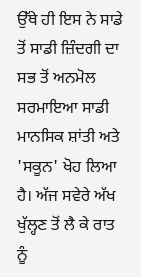ਉੱਥੇ ਹੀ ਇਸ ਨੇ ਸਾਡੇ ਤੋਂ ਸਾਡੀ ਜ਼ਿੰਦਗੀ ਦਾ ਸਭ ਤੋਂ ਅਨਮੋਲ ਸਰਮਾਇਆ ਸਾਡੀ ਮਾਨਸਿਕ ਸ਼ਾਂਤੀ ਅਤੇ 'ਸਕੂਨ' ਖੋਹ ਲਿਆ ਹੈ। ਅੱਜ ਸਵੇਰੇ ਅੱਖ ਖੁੱਲ੍ਹਣ ਤੋਂ ਲੈ ਕੇ ਰਾਤ ਨੂੰ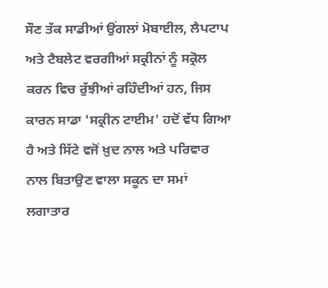ਸੌਣ ਤੱਕ ਸਾਡੀਆਂ ਉਂਗਲਾਂ ਮੋਬਾਈਲ, ਲੈਪਟਾਪ ਅਤੇ ਟੈਬਲੇਟ ਵਰਗੀਆਂ ਸਕ੍ਰੀਨਾਂ ਨੂੰ ਸਕ੍ਰੋਲ ਕਰਨ ਵਿਚ ਰੁੱਝੀਆਂ ਰਹਿੰਦੀਆਂ ਹਨ, ਜਿਸ ਕਾਰਨ ਸਾਡਾ 'ਸਕ੍ਰੀਨ ਟਾਈਮ' ਹਦੋਂ ਵੱਧ ਗਿਆ ਹੈ ਅਤੇ ਸਿੱਟੇ ਵਜੋਂ ਖ਼ੁਦ ਨਾਲ ਅਤੇ ਪਰਿਵਾਰ ਨਾਲ ਬਿਤਾਉਣ ਵਾਲਾ ਸਕੂਨ ਦਾ ਸਮਾਂ ਲਗਾਤਾਰ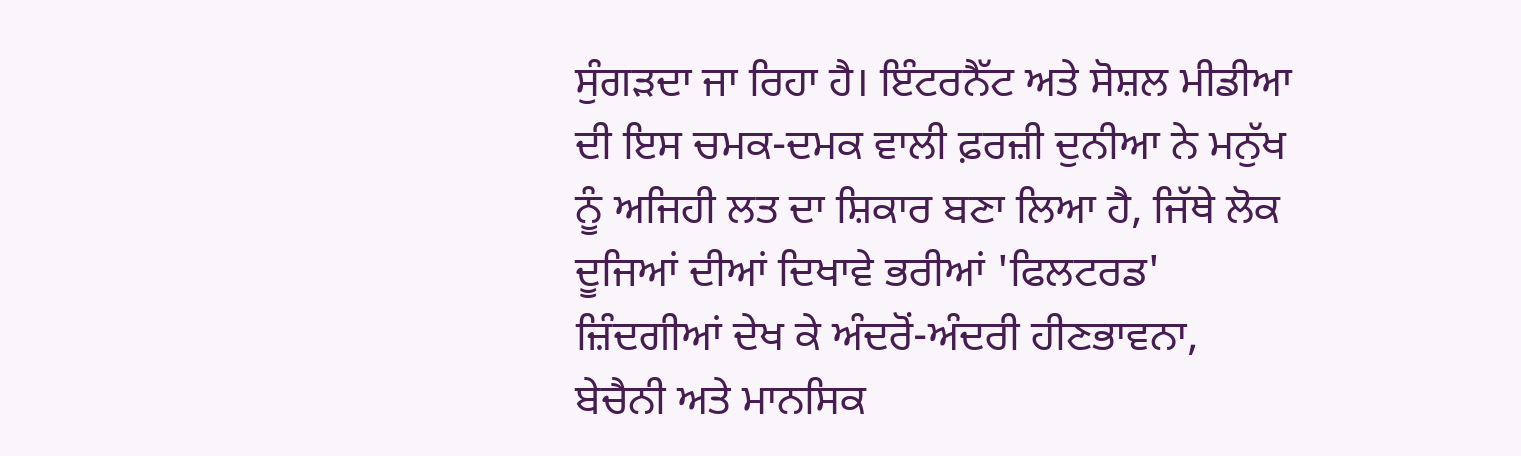ਸੁੰਗੜਦਾ ਜਾ ਰਿਹਾ ਹੈ। ਇੰਟਰਨੈੱਟ ਅਤੇ ਸੋਸ਼ਲ ਮੀਡੀਆ ਦੀ ਇਸ ਚਮਕ-ਦਮਕ ਵਾਲੀ ਫ਼ਰਜ਼ੀ ਦੁਨੀਆ ਨੇ ਮਨੁੱਖ ਨੂੰ ਅਜਿਹੀ ਲਤ ਦਾ ਸ਼ਿਕਾਰ ਬਣਾ ਲਿਆ ਹੈ, ਜਿੱਥੇ ਲੋਕ ਦੂਜਿਆਂ ਦੀਆਂ ਦਿਖਾਵੇ ਭਰੀਆਂ 'ਫਿਲਟਰਡ' ਜ਼ਿੰਦਗੀਆਂ ਦੇਖ ਕੇ ਅੰਦਰੋਂ-ਅੰਦਰੀ ਹੀਣਭਾਵਨਾ, ਬੇਚੈਨੀ ਅਤੇ ਮਾਨਸਿਕ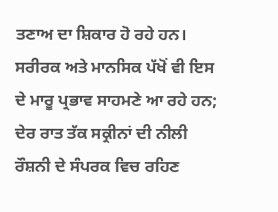ਤਣਾਅ ਦਾ ਸ਼ਿਕਾਰ ਹੋ ਰਹੇ ਹਨ। ਸਰੀਰਕ ਅਤੇ ਮਾਨਸਿਕ ਪੱਖੋਂ ਵੀ ਇਸ ਦੇ ਮਾਰੂ ਪ੍ਰਭਾਵ ਸਾਹਮਣੇ ਆ ਰਹੇ ਹਨ; ਦੇਰ ਰਾਤ ਤੱਕ ਸਕ੍ਰੀਨਾਂ ਦੀ ਨੀਲੀ ਰੌਸ਼ਨੀ ਦੇ ਸੰਪਰਕ ਵਿਚ ਰਹਿਣ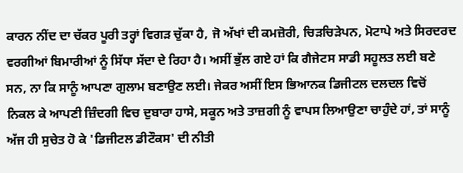ਕਾਰਨ ਨੀਂਦ ਦਾ ਚੱਕਰ ਪੂਰੀ ਤਰ੍ਹਾਂ ਵਿਗੜ ਚੁੱਕਾ ਹੈ, ਜੋ ਅੱਖਾਂ ਦੀ ਕਮਜ਼ੋਰੀ, ਚਿੜਚਿੜੇਪਨ, ਮੋਟਾਪੇ ਅਤੇ ਸਿਰਦਰਦ ਵਰਗੀਆਂ ਬਿਮਾਰੀਆਂ ਨੂੰ ਸਿੱਧਾ ਸੱਦਾ ਦੇ ਰਿਹਾ ਹੈ। ਅਸੀਂ ਭੁੱਲ ਗਏ ਹਾਂ ਕਿ ਗੈਜੇਟਸ ਸਾਡੀ ਸਹੂਲਤ ਲਈ ਬਣੇ ਸਨ, ਨਾ ਕਿ ਸਾਨੂੰ ਆਪਣਾ ਗੁਲਾਮ ਬਣਾਉਣ ਲਈ। ਜੇਕਰ ਅਸੀਂ ਇਸ ਭਿਆਨਕ ਡਿਜੀਟਲ ਦਲਦਲ ਵਿਚੋਂ ਨਿਕਲ ਕੇ ਆਪਣੀ ਜ਼ਿੰਦਗੀ ਵਿਚ ਦੁਬਾਰਾ ਹਾਸੇ, ਸਕੂਨ ਅਤੇ ਤਾਜ਼ਗੀ ਨੂੰ ਵਾਪਸ ਲਿਆਉਣਾ ਚਾਹੁੰਦੇ ਹਾਂ, ਤਾਂ ਸਾਨੂੰ ਅੱਜ ਹੀ ਸੁਚੇਤ ਹੋ ਕੇ 'ਡਿਜੀਟਲ ਡੀਟੌਕਸ' ਦੀ ਨੀਤੀ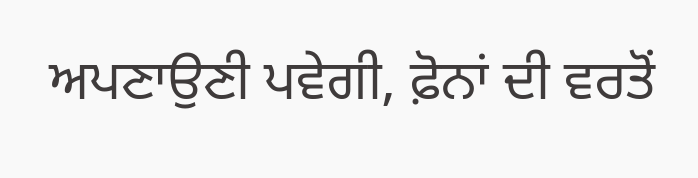ਅਪਣਾਉਣੀ ਪਵੇਗੀ, ਫ਼ੋਨਾਂ ਦੀ ਵਰਤੋਂ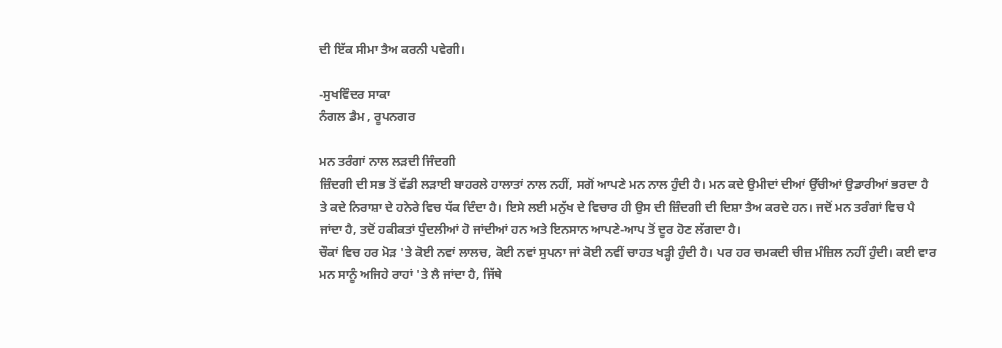ਦੀ ਇੱਕ ਸੀਮਾ ਤੈਅ ਕਰਨੀ ਪਵੇਗੀ।

-ਸੁਖਵਿੰਦਰ ਸਾਕਾ
ਨੰਗਲ ਡੈਮ , ਰੂਪਨਗਰ

ਮਨ ਤਰੰਗਾਂ ਨਾਲ ਲੜਦੀ ਜਿੰਦਗੀ
ਜ਼ਿੰਦਗੀ ਦੀ ਸਭ ਤੋਂ ਵੱਡੀ ਲੜਾਈ ਬਾਹਰਲੇ ਹਾਲਾਤਾਂ ਨਾਲ ਨਹੀਂ, ਸਗੋਂ ਆਪਣੇ ਮਨ ਨਾਲ ਹੁੰਦੀ ਹੈ। ਮਨ ਕਦੇ ਉਮੀਦਾਂ ਦੀਆਂ ਉੱਚੀਆਂ ਉਡਾਰੀਆਂ ਭਰਦਾ ਹੈ ਤੇ ਕਦੇ ਨਿਰਾਸ਼ਾ ਦੇ ਹਨੇਰੇ ਵਿਚ ਧੱਕ ਦਿੰਦਾ ਹੈ। ਇਸੇ ਲਈ ਮਨੁੱਖ ਦੇ ਵਿਚਾਰ ਹੀ ਉਸ ਦੀ ਜ਼ਿੰਦਗੀ ਦੀ ਦਿਸ਼ਾ ਤੈਅ ਕਰਦੇ ਹਨ। ਜਦੋਂ ਮਨ ਤਰੰਗਾਂ ਵਿਚ ਪੈ ਜਾਂਦਾ ਹੈ, ਤਦੋਂ ਹਕੀਕਤਾਂ ਧੁੰਦਲੀਆਂ ਹੋ ਜਾਂਦੀਆਂ ਹਨ ਅਤੇ ਇਨਸਾਨ ਆਪਣੇ-ਆਪ ਤੋਂ ਦੂਰ ਹੋਣ ਲੱਗਦਾ ਹੈ।
ਚੌਕਾਂ ਵਿਚ ਹਰ ਮੋੜ 'ਤੇ ਕੋਈ ਨਵਾਂ ਲਾਲਚ, ਕੋਈ ਨਵਾਂ ਸੁਪਨਾ ਜਾਂ ਕੋਈ ਨਵੀਂ ਚਾਹਤ ਖੜ੍ਹੀ ਹੁੰਦੀ ਹੈ। ਪਰ ਹਰ ਚਮਕਦੀ ਚੀਜ਼ ਮੰਜ਼ਿਲ ਨਹੀਂ ਹੁੰਦੀ। ਕਈ ਵਾਰ ਮਨ ਸਾਨੂੰ ਅਜਿਹੇ ਰਾਹਾਂ 'ਤੇ ਲੈ ਜਾਂਦਾ ਹੈ, ਜਿੱਥੇ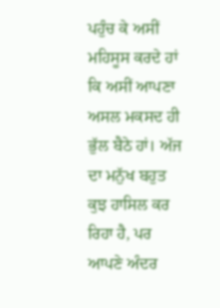ਪਹੁੰਚ ਕੇ ਅਸੀਂ ਮਹਿਸੂਸ ਕਰਦੇ ਹਾਂ ਕਿ ਅਸੀਂ ਆਪਣਾ ਅਸਲ ਮਕਸਦ ਹੀ ਭੁੱਲ ਬੈਠੇ ਹਾਂ। ਅੱਜ ਦਾ ਮਨੁੱਖ ਬਹੁਤ ਕੁਝ ਹਾਸਿਲ ਕਰ ਰਿਹਾ ਹੈ, ਪਰ ਆਪਣੇ ਅੰਦਰ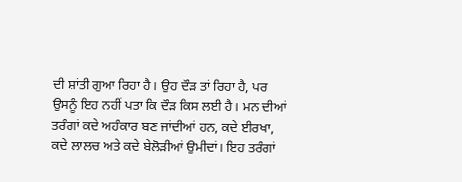ਦੀ ਸ਼ਾਂਤੀ ਗੁਆ ਰਿਹਾ ਹੈ। ਉਹ ਦੌੜ ਤਾਂ ਰਿਹਾ ਹੈ, ਪਰ ਉਸਨੂੰ ਇਹ ਨਹੀਂ ਪਤਾ ਕਿ ਦੌੜ ਕਿਸ ਲਈ ਹੈ। ਮਨ ਦੀਆਂ ਤਰੰਗਾਂ ਕਦੇ ਅਹੰਕਾਰ ਬਣ ਜਾਂਦੀਆਂ ਹਨ, ਕਦੇ ਈਰਖਾ, ਕਦੇ ਲਾਲਚ ਅਤੇ ਕਦੇ ਬੇਲੋੜੀਆਂ ਉਮੀਦਾਂ। ਇਹ ਤਰੰਗਾਂ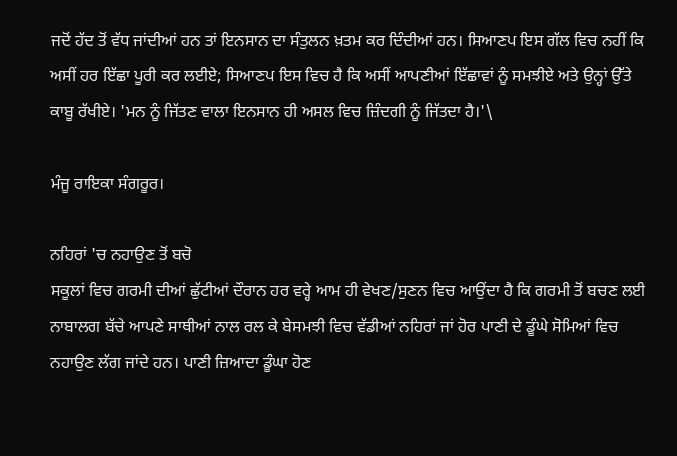ਜਦੋਂ ਹੱਦ ਤੋਂ ਵੱਧ ਜਾਂਦੀਆਂ ਹਨ ਤਾਂ ਇਨਸਾਨ ਦਾ ਸੰਤੁਲਨ ਖ਼ਤਮ ਕਰ ਦਿੰਦੀਆਂ ਹਨ। ਸਿਆਣਪ ਇਸ ਗੱਲ ਵਿਚ ਨਹੀਂ ਕਿ ਅਸੀਂ ਹਰ ਇੱਛਾ ਪੂਰੀ ਕਰ ਲਈਏ; ਸਿਆਣਪ ਇਸ ਵਿਚ ਹੈ ਕਿ ਅਸੀਂ ਆਪਣੀਆਂ ਇੱਛਾਵਾਂ ਨੂੰ ਸਮਝੀਏ ਅਤੇ ਉਨ੍ਹਾਂ ਉੱਤੇ ਕਾਬੂ ਰੱਖੀਏ। 'ਮਨ ਨੂੰ ਜਿੱਤਣ ਵਾਲਾ ਇਨਸਾਨ ਹੀ ਅਸਲ ਵਿਚ ਜ਼ਿੰਦਗੀ ਨੂੰ ਜਿੱਤਦਾ ਹੈ।'\

ਮੰਜੂ ਰਾਇਕਾ ਸੰਗਰੂਰ।

ਨਹਿਰਾਂ 'ਚ ਨਹਾਉਣ ਤੋਂ ਬਚੋ
ਸਕੂਲਾਂ ਵਿਚ ਗਰਮੀ ਦੀਆਂ ਛੁੱਟੀਆਂ ਦੌਰਾਨ ਹਰ ਵਰ੍ਹੇ ਆਮ ਹੀ ਵੇਖਣ/ਸੁਣਨ ਵਿਚ ਆਉਂਦਾ ਹੈ ਕਿ ਗਰਮੀ ਤੋਂ ਬਚਣ ਲਈ ਨਾਬਾਲਗ ਬੱਚੇ ਆਪਣੇ ਸਾਥੀਆਂ ਨਾਲ ਰਲ ਕੇ ਬੇਸਮਝੀ ਵਿਚ ਵੱਡੀਆਂ ਨਹਿਰਾਂ ਜਾਂ ਹੋਰ ਪਾਣੀ ਦੇ ਡੂੰਘੇ ਸੋਮਿਆਂ ਵਿਚ ਨਹਾਉਣ ਲੱਗ ਜਾਂਦੇ ਹਨ। ਪਾਣੀ ਜ਼ਿਆਦਾ ਡੂੰਘਾ ਹੋਣ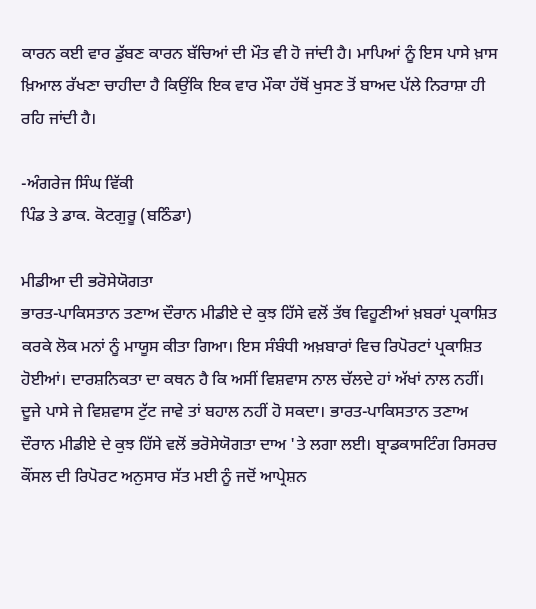ਕਾਰਨ ਕਈ ਵਾਰ ਡੁੱਬਣ ਕਾਰਨ ਬੱਚਿਆਂ ਦੀ ਮੌਤ ਵੀ ਹੋ ਜਾਂਦੀ ਹੈ। ਮਾਪਿਆਂ ਨੂੰ ਇਸ ਪਾਸੇ ਖ਼ਾਸ ਖ਼ਿਆਲ ਰੱਖਣਾ ਚਾਹੀਦਾ ਹੈ ਕਿਉਂਕਿ ਇਕ ਵਾਰ ਮੌਕਾ ਹੱਥੋਂ ਖੁਸਣ ਤੋਂ ਬਾਅਦ ਪੱਲੇ ਨਿਰਾਸ਼ਾ ਹੀ ਰਹਿ ਜਾਂਦੀ ਹੈ।

-ਅੰਗਰੇਜ ਸਿੰਘ ਵਿੱਕੀ
ਪਿੰਡ ਤੇ ਡਾਕ. ਕੋਟਗੁਰੂ (ਬਠਿੰਡਾ)

ਮੀਡੀਆ ਦੀ ਭਰੋਸੇਯੋਗਤਾ
ਭਾਰਤ-ਪਾਕਿਸਤਾਨ ਤਣਾਅ ਦੌਰਾਨ ਮੀਡੀਏ ਦੇ ਕੁਝ ਹਿੱਸੇ ਵਲੋਂ ਤੱਥ ਵਿਹੂਣੀਆਂ ਖ਼ਬਰਾਂ ਪ੍ਰਕਾਸ਼ਿਤ ਕਰਕੇ ਲੋਕ ਮਨਾਂ ਨੂੰ ਮਾਯੂਸ ਕੀਤਾ ਗਿਆ। ਇਸ ਸੰਬੰਧੀ ਅਖ਼ਬਾਰਾਂ ਵਿਚ ਰਿਪੋਰਟਾਂ ਪ੍ਰਕਾਸ਼ਿਤ ਹੋਈਆਂ। ਦਾਰਸ਼ਨਿਕਤਾ ਦਾ ਕਥਨ ਹੈ ਕਿ ਅਸੀਂ ਵਿਸ਼ਵਾਸ ਨਾਲ ਚੱਲਦੇ ਹਾਂ ਅੱਖਾਂ ਨਾਲ ਨਹੀਂ। ਦੂਜੇ ਪਾਸੇ ਜੇ ਵਿਸ਼ਵਾਸ ਟੁੱਟ ਜਾਵੇ ਤਾਂ ਬਹਾਲ ਨਹੀਂ ਹੋ ਸਕਦਾ। ਭਾਰਤ-ਪਾਕਿਸਤਾਨ ਤਣਾਅ ਦੌਰਾਨ ਮੀਡੀਏ ਦੇ ਕੁਝ ਹਿੱਸੇ ਵਲੋਂ ਭਰੋਸੇਯੋਗਤਾ ਦਾਅ 'ਤੇ ਲਗਾ ਲਈ। ਬ੍ਰਾਡਕਾਸਟਿੰਗ ਰਿਸਰਚ ਕੌਂਸਲ ਦੀ ਰਿਪੋਰਟ ਅਨੁਸਾਰ ਸੱਤ ਮਈ ਨੂੰ ਜਦੋਂ ਆਪ੍ਰੇਸ਼ਨ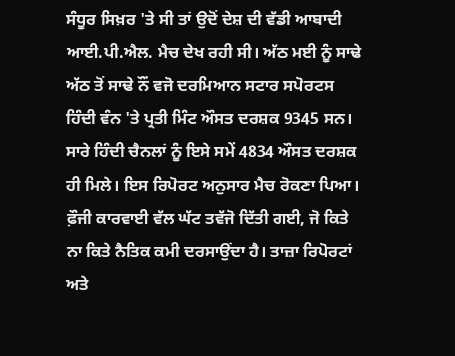ਸੰਧੂਰ ਸਿਖ਼ਰ 'ਤੇ ਸੀ ਤਾਂ ਉਦੋਂ ਦੇਸ਼ ਦੀ ਵੱਡੀ ਆਬਾਦੀ ਆਈ.ਪੀ.ਐਲ. ਮੈਚ ਦੇਖ ਰਹੀ ਸੀ। ਅੱਠ ਮਈ ਨੂੰ ਸਾਢੇ ਅੱਠ ਤੋਂ ਸਾਢੇ ਨੌਂ ਵਜੋ ਦਰਮਿਆਨ ਸਟਾਰ ਸਪੋਰਟਸ ਹਿੰਦੀ ਵੰਨ 'ਤੇ ਪ੍ਰਤੀ ਮਿੰਟ ਔਸਤ ਦਰਸ਼ਕ 9345 ਸਨ। ਸਾਰੇ ਹਿੰਦੀ ਚੈਨਲਾਂ ਨੂੰ ਇਸੇ ਸਮੇਂ 4834 ਔਸਤ ਦਰਸ਼ਕ ਹੀ ਮਿਲੇ। ਇਸ ਰਿਪੋਰਟ ਅਨੁਸਾਰ ਮੈਚ ਰੋਕਣਾ ਪਿਆ। ਫ਼ੌਜੀ ਕਾਰਵਾਈ ਵੱਲ ਘੱਟ ਤਵੱਜੋ ਦਿੱਤੀ ਗਈ, ਜੋ ਕਿਤੇ ਨਾ ਕਿਤੇ ਨੈਤਿਕ ਕਮੀ ਦਰਸਾਉਂਦਾ ਹੈ। ਤਾਜ਼ਾ ਰਿਪੋਰਟਾਂ ਅਤੇ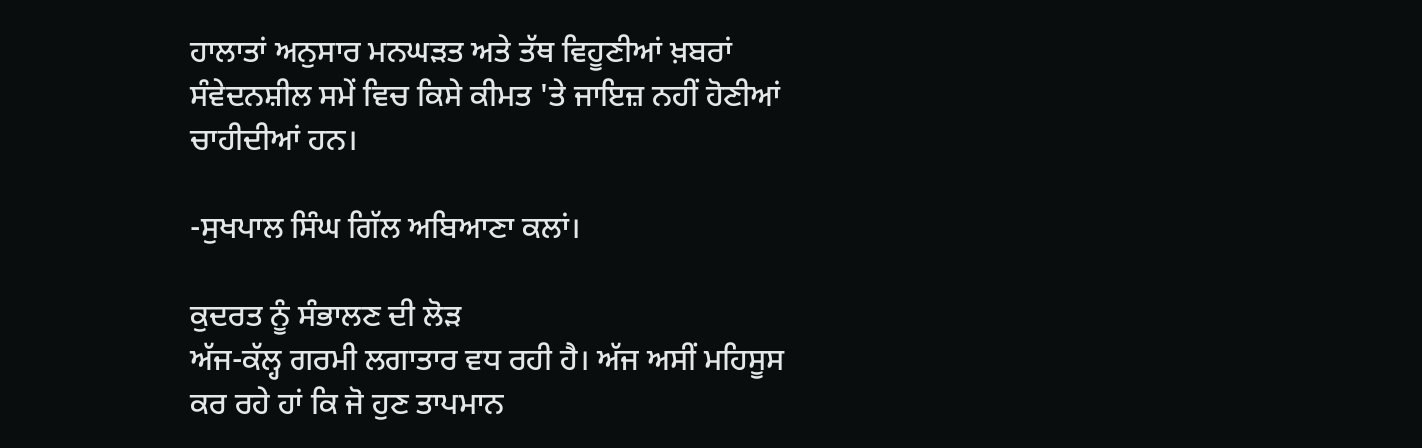ਹਾਲਾਤਾਂ ਅਨੁਸਾਰ ਮਨਘੜਤ ਅਤੇ ਤੱਥ ਵਿਹੂਣੀਆਂ ਖ਼ਬਰਾਂ ਸੰਵੇਦਨਸ਼ੀਲ ਸਮੇਂ ਵਿਚ ਕਿਸੇ ਕੀਮਤ 'ਤੇ ਜਾਇਜ਼ ਨਹੀਂ ਹੋਣੀਆਂ ਚਾਹੀਦੀਆਂ ਹਨ।

-ਸੁਖਪਾਲ ਸਿੰਘ ਗਿੱਲ ਅਬਿਆਣਾ ਕਲਾਂ।

ਕੁਦਰਤ ਨੂੰ ਸੰਭਾਲਣ ਦੀ ਲੋੜ
ਅੱਜ-ਕੱਲ੍ਹ ਗਰਮੀ ਲਗਾਤਾਰ ਵਧ ਰਹੀ ਹੈ। ਅੱਜ ਅਸੀਂ ਮਹਿਸੂਸ ਕਰ ਰਹੇ ਹਾਂ ਕਿ ਜੋ ਹੁਣ ਤਾਪਮਾਨ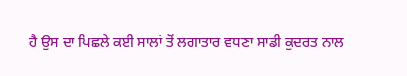ਹੈ ਉਸ ਦਾ ਪਿਛਲੇ ਕਈ ਸਾਲਾਂ ਤੋਂ ਲਗਾਤਾਰ ਵਧਣਾ ਸਾਡੀ ਕੁਦਰਤ ਨਾਲ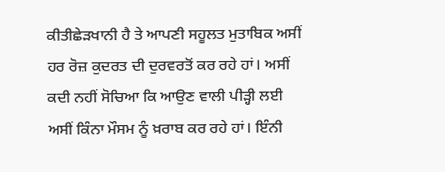ਕੀਤੀਛੇੜਖਾਨੀ ਹੈ ਤੇ ਆਪਣੀ ਸਹੂਲਤ ਮੁਤਾਬਿਕ ਅਸੀਂ ਹਰ ਰੋਜ਼ ਕੁਦਰਤ ਦੀ ਦੁਰਵਰਤੋਂ ਕਰ ਰਹੇ ਹਾਂ। ਅਸੀਂ ਕਦੀ ਨਹੀਂ ਸੋਚਿਆ ਕਿ ਆਉਣ ਵਾਲੀ ਪੀੜ੍ਹੀ ਲਈ ਅਸੀਂ ਕਿੰਨਾ ਮੌਸਮ ਨੂੰ ਖ਼ਰਾਬ ਕਰ ਰਹੇ ਹਾਂ। ਇੰਨੀ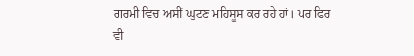ਗਰਮੀ ਵਿਚ ਅਸੀਂ ਘੁਟਣ ਮਹਿਸੂਸ ਕਰ ਰਹੇ ਹਾਂ। ਪਰ ਫਿਰ ਵੀ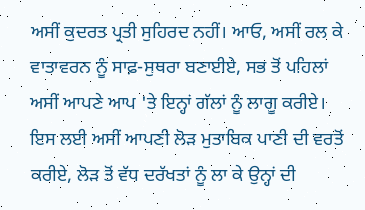ਅਸੀਂ ਕੁਦਰਤ ਪ੍ਰਤੀ ਸੁਹਿਰਦ ਨਹੀਂ। ਆਓ, ਅਸੀਂ ਰਲ ਕੇ ਵਾਤਾਵਰਨ ਨੂੰ ਸਾਫ਼-ਸੁਥਰਾ ਬਣਾਈਏ, ਸਭ ਤੋਂ ਪਹਿਲਾਂ ਅਸੀਂ ਆਪਣੇ ਆਪ 'ਤੇ ਇਨ੍ਹਾਂ ਗੱਲਾਂ ਨੂੰ ਲਾਗੂ ਕਰੀਏ। ਇਸ ਲਈ ਅਸੀਂ ਆਪਣੀ ਲੋੜ ਮੁਤਾਬਿਕ ਪਾਣੀ ਦੀ ਵਰਤੋਂ ਕਰੀਏ, ਲੋੜ ਤੋਂ ਵੱਧ ਦਰੱਖਤਾਂ ਨੂੰ ਲਾ ਕੇ ਉਨ੍ਹਾਂ ਦੀ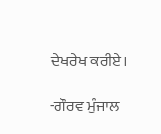ਦੇਖਰੇਖ ਕਰੀਏ।

-ਗੌਰਵ ਮੁੰਜਾਲ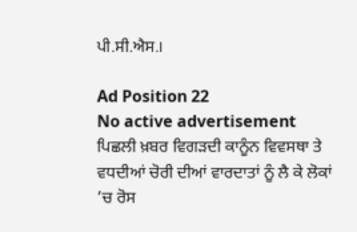ਪੀ.ਸੀ.ਐਸ.।

Ad Position 22
No active advertisement
ਪਿਛਲੀ ਖ਼ਬਰ ਵਿਗੜਦੀ ਕਾਨੂੰਨ ਵਿਵਸਥਾ ਤੇ ਵਧਦੀਆਂ ਚੋਰੀ ਦੀਆਂ ਵਾਰਦਾਤਾਂ ਨੂੰ ਲੈ ਕੇ ਲੋਕਾਂ ’ਚ ਰੋਸ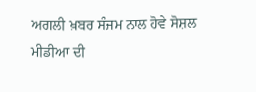ਅਗਲੀ ਖ਼ਬਰ ਸੰਜਮ ਨਾਲ ਹੋਵੇ ਸੋਸ਼ਲ ਮੀਡੀਆ ਦੀ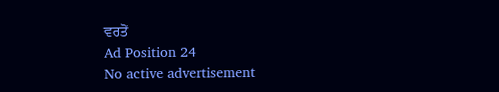ਵਰਤੋਂ
Ad Position 24
No active advertisement